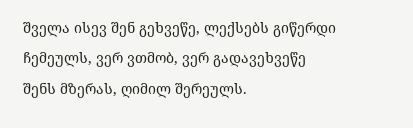შველა ისევ შენ გეხვეწე, ლექსებს გიწერდი ჩემეულს, ვერ ვთმობ, ვერ გადავეხვეწე შენს მზერას, ღიმილ შერეულს.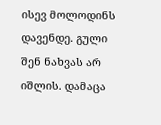ისევ მოლოდინს დავენდე. გული შენ ნახვას არ იშლის. დამაცა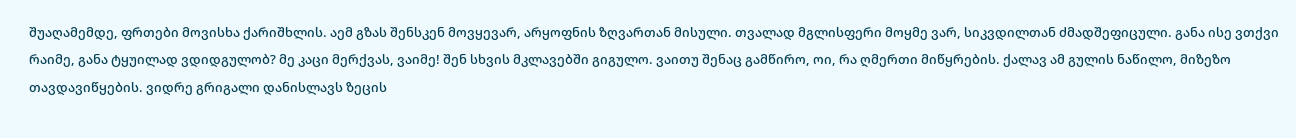შუაღამემდე, ფრთები მოვისხა ქარიშხლის. აემ გზას შენსკენ მოვყევარ, არყოფნის ზღვართან მისული. თვალად მგლისფერი მოყმე ვარ, სიკვდილთან ძმადშეფიცული. განა ისე ვთქვი რაიმე, განა ტყუილად ვდიდგულობ? მე კაცი მერქვას, ვაიმე! შენ სხვის მკლავებში გიგულო. ვაითუ შენაც გამწირო, ოი, რა ღმერთი მიწყრების. ქალავ ამ გულის ნაწილო, მიზეზო თავდავიწყების. ვიდრე გრიგალი დანისლავს ზეცის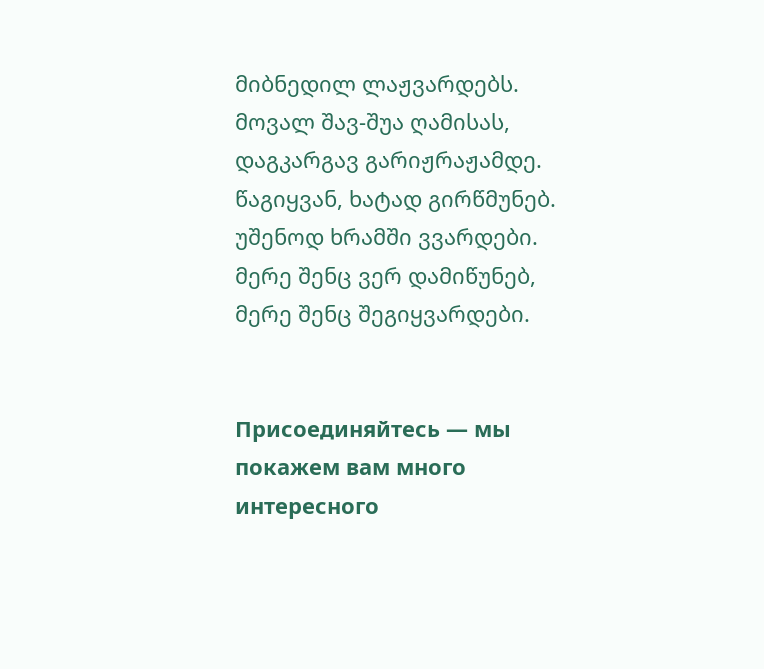მიბნედილ ლაჟვარდებს. მოვალ შავ-შუა ღამისას, დაგკარგავ გარიჟრაჟამდე. წაგიყვან, ხატად გირწმუნებ. უშენოდ ხრამში ვვარდები. მერე შენც ვერ დამიწუნებ, მერე შენც შეგიყვარდები.


Присоединяйтесь — мы покажем вам много интересного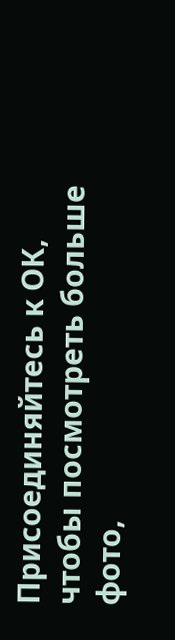Присоединяйтесь к ОК, чтобы посмотреть больше фото,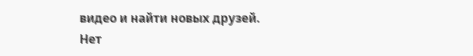видео и найти новых друзей.
Нет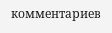комментариев